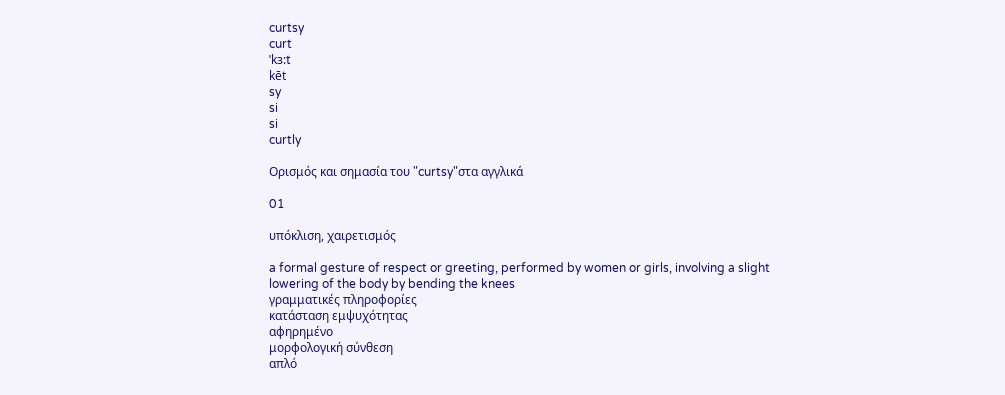curtsy
curt
ˈkɜ:t
kēt
sy
si
si
curtly

Ορισμός και σημασία του "curtsy"στα αγγλικά

01

υπόκλιση, χαιρετισμός

a formal gesture of respect or greeting, performed by women or girls, involving a slight lowering of the body by bending the knees
γραμματικές πληροφορίες
κατάσταση εμψυχότητας
αφηρημένο
μορφολογική σύνθεση
απλό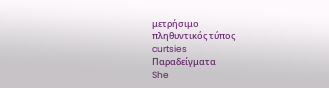μετρήσιμο
πληθυντικός τύπος
curtsies
Παραδείγματα
She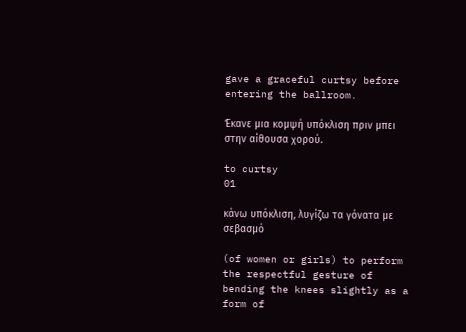gave a graceful curtsy before entering the ballroom.

Έκανε μια κομψή υπόκλιση πριν μπει στην αίθουσα χορού.

to curtsy
01

κάνω υπόκλιση, λυγίζω τα γόνατα με σεβασμό

(of women or girls) to perform the respectful gesture of bending the knees slightly as a form of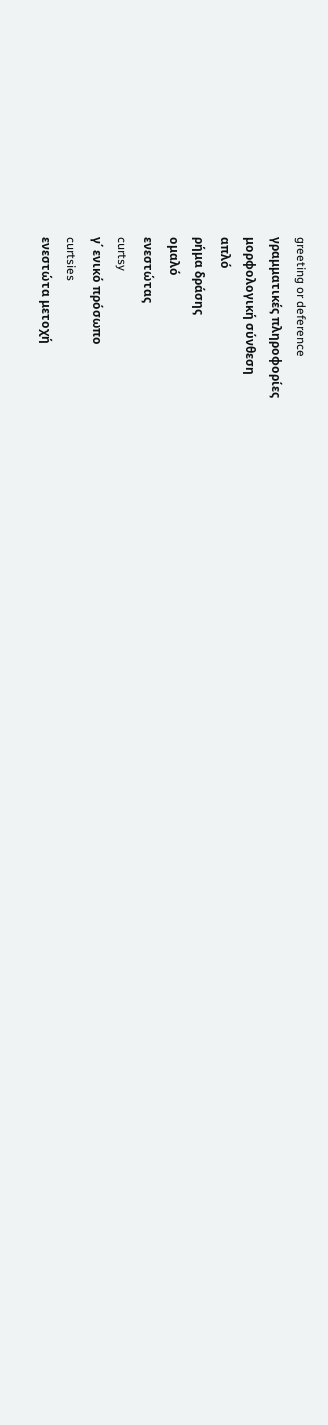greeting or deference
γραμματικές πληροφορίες
μορφολογική σύνθεση
απλό
ρήμα δράσης
ομαλό
ενεστώτας
curtsy
γ΄ ενικό πρόσωπο
curtsies
ενεστώτα μετοχή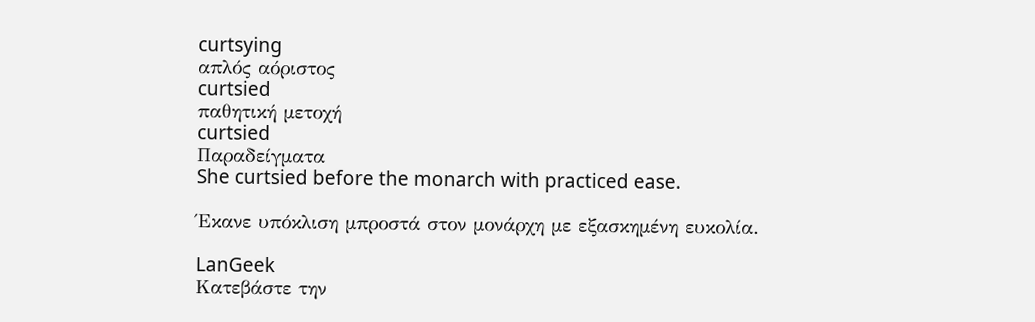curtsying
απλός αόριστος
curtsied
παθητική μετοχή
curtsied
Παραδείγματα
She curtsied before the monarch with practiced ease.

Έκανε υπόκλιση μπροστά στον μονάρχη με εξασκημένη ευκολία.

LanGeek
Κατεβάστε την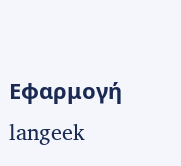Εφαρμογή
langeek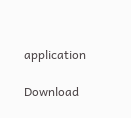application

Download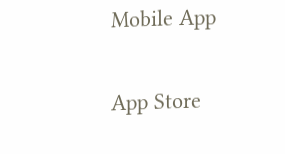Mobile App

App Store